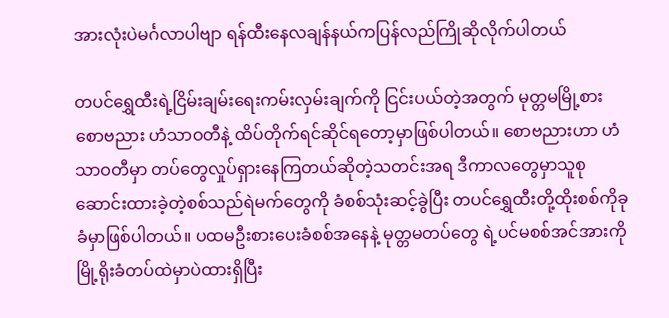အားလုံးပဲမင်္ဂလာပါဗျာ ရန်ထီးနေလချန်နယ်ကပြန်လည်ကြိုဆိုလိုက်ပါတယ်

တပင်ရွှေထီးရဲ့ငြိမ်းချမ်းရေးကမ်းလှမ်းချက်ကို ငြင်းပယ်တဲ့အတွက် မုတ္တမမြို့စားစောဗညား ဟံသာဝတီနဲ့ ထိပ်တိုက်ရင်ဆိုင်ရတော့မှာဖြစ်ပါတယ်။ စောဗညားဟာ ဟံသာဝတီမှာ တပ်တွေလှုပ်ရှားနေကြတယ်ဆိုတဲ့သတင်းအရ ဒီကာလတွေမှာသူစုဆောင်းထားခဲ့တဲ့စစ်သည်ရဲမက်တွေကို ခံစစ်သုံးဆင့်ခွဲပြီး တပင်ရွှေထီးတို့ထိုးစစ်ကိုခုခံမှာဖြစ်ပါတယ်။ ပထမဦးစားပေးခံစစ်အနေနဲ့ မုတ္တမတပ်တွေ ရဲ့ပင်မစစ်အင်အားကို မြို့ရိုးခံတပ်ထဲမှာပဲထားရှိပြီး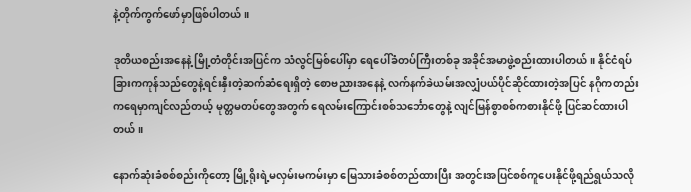နဲ့တိုက်ကွက်ဖော်မှာဖြစ်ပါတယ်။

ဒုတိယစည်းအနေနဲ့ မြို့တံတိုင်းအပြင်က သံလွင်မြစ်ပေါ်မှာ ရေပေါ်ခံတပ်ကြီးတစ်ခု အခိုင်အမာဖွဲ့စည်းထားပါတယ်။ နိုင်ငံရပ်ခြားကကုန်သည်တွေနဲ့ရင်းနှီးတဲ့ဆက်ဆံရေးရှိတဲ့ စောဗညားအနေနဲ့ လက်နက်ခဲယမ်းအလျှံပယ်ပိုင်ဆိုင်ထားတဲ့အပြင် နဂိုကတည်းကရေမှာကျင်လည်တယ့် မုတ္တမတပ်တွေအတွက် ရေလမ်းကြောင်းစစ်သင်္ဘောတွေနဲ့ လျင်မြန်စွာစစ်ကစားနိုင်ဖို့ ပြင်ဆင်ထားပါတယ်။

နောက်ဆုံးခံစစ်စည်းကိုတော့ မြို့ရိုးရဲ့မလှမ်းမကမ်းမှာ မြေသားခံစစ်တည်ထားပြီး အတွင်းအပြင်စစ်ကူပေးနိုင်ဖို့ရည်ရွယ်သလို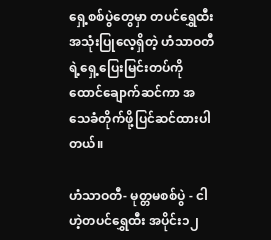ရှေ့စစ်ပွဲတွေမှာ တပင်ရွှေထီးအသုံးပြုလေ့ရှိတဲ့ ဟံသာဝတီရဲ့ရှေ့ပြေးမြင်းတပ်ကို ထောင်ချောက်ဆင်ကာ အသေခံတိုက်ဖို့ပြင်ဆင်ထားပါတယ်။

ဟံသာဝတီ- မုတ္တမစစ်ပွဲ - ငါဟဲ့တပင်ရွှေထီး အပိုင်း၁၂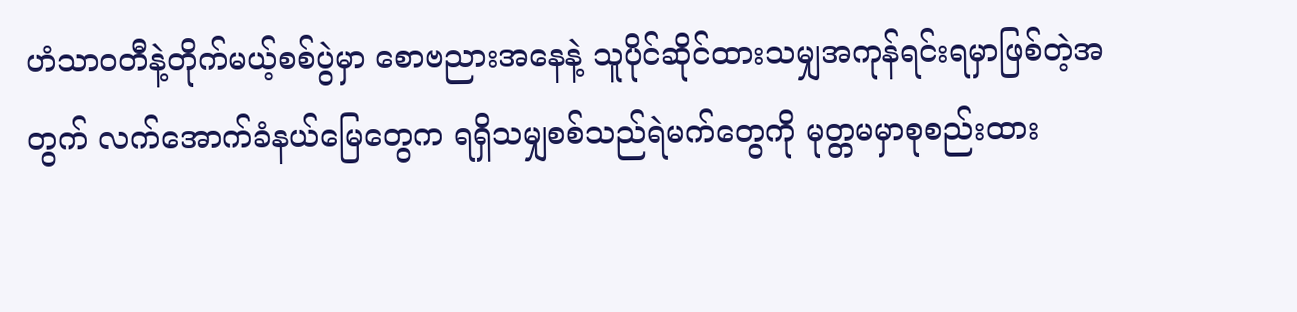ဟံသာဝတီနဲ့တိုက်မယ့်စစ်ပွဲမှာ စောဗညားအနေနဲ့ သူပိုင်ဆိုင်ထားသမျှအကုန်ရင်းရမှာဖြစ်တဲ့အတွက် လက်အောက်ခံနယ်မြေတွေက ရရှိသမျှစစ်သည်ရဲမက်တွေကို မုတ္တမမှာစုစည်းထား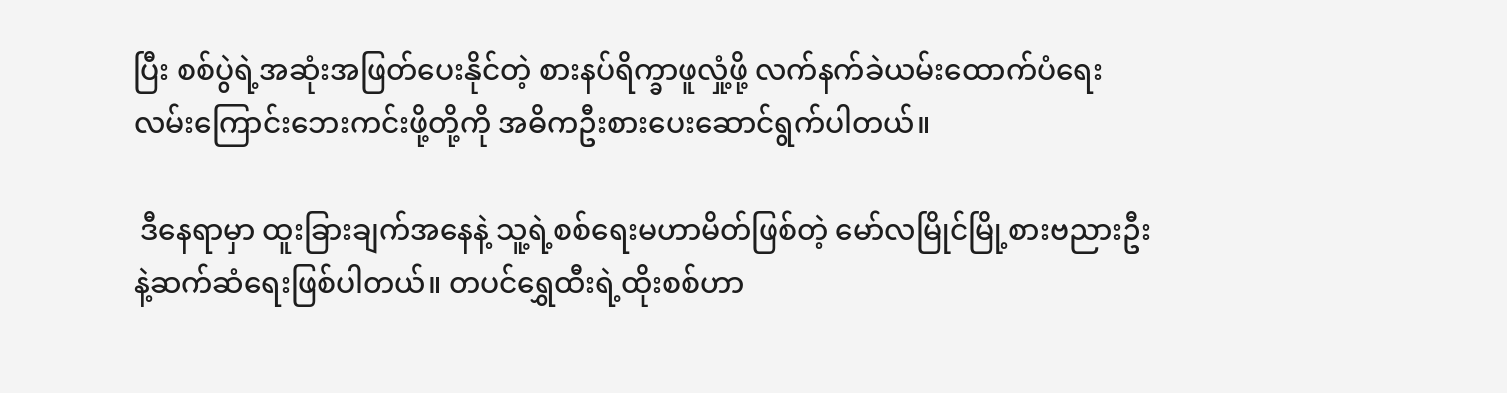ပြီး စစ်ပွဲရဲ့အဆုံးအဖြတ်ပေးနိုင်တဲ့ စားနပ်ရိက္ခာဖူလှုံ့ဖို့ လက်နက်ခဲယမ်းထောက်ပံရေးလမ်းကြောင်းဘေးကင်းဖို့တို့ကို အဓိကဦးစား‌ပေးဆောင်ရွက်ပါတယ်။

 ဒီနေရာမှာ ထူးခြားချက်အနေနဲ့ သူ့ရဲ့စစ်ရေးမဟာမိတ်ဖြစ်တဲ့ ‌မော်လမြိုင်မြို့စားဗညားဦးနဲ့ဆက်ဆံရေးဖြစ်ပါတယ်။ တပင်ရွှေထီးရဲ့ထိုးစစ်ဟာ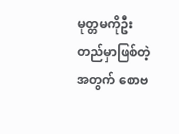မုတ္တမကိုဦးတည်မှာဖြစ်တဲ့အတွက် စောဗ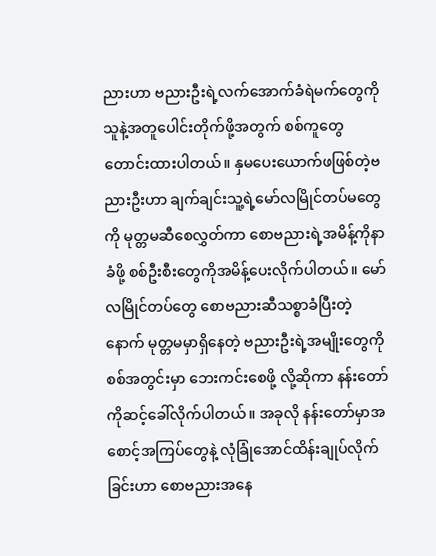ညားဟာ ဗညားဦးရဲ့လက်အောက်ခံရဲမက်တွေကို သူနဲ့အတူပေါင်းတိုက်ဖို့အတွက် စစ်ကူတွေတောင်းထားပါတယ်။ နှမပေးယောက်ဖဖြစ်တဲ့ဗညားဦးဟာ ချက်ချင်းသူ့ရဲ့မော်လမြိုင်တပ်မတွေကို မုတ္တမဆီစေလွှတ်ကာ စောဗညားရဲ့အမိန့်ကိုနာခံဖို့ စစ်ဦးစီးတွေကိုအမိန့်ပေးလိုက်ပါတယ်။ မော်လမြိုင်တပ်တွေ စောဗညားဆီသစ္စာခံပြီးတဲ့နောက် မုတ္တမမှာရှိနေတဲ့ ဗညားဦးရဲ့အမျိုးတွေကို စစ်အတွင်းမှာ ဘေးကင်းစေဖို့ လို့ဆိုကာ နန်းတော်ကိုဆင့်ခေါ်လိုက်ပါတယ်။ အခုလို ‌နန်းတော်မှာအစောင့်အကြပ်တွေနဲ့ လုံခြုံ‌အောင်ထိန်းချုပ်လိုက်ခြင်းဟာ စောဗညားအနေ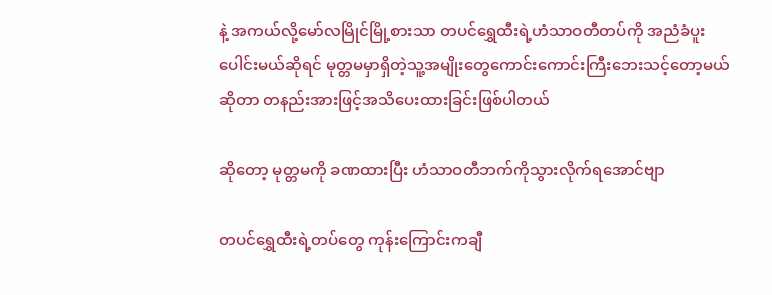နဲ့ အကယ်လို့မော်လမြိုင်မြို့စားသာ တပင်ရွှေထီးရဲ့ဟံသာဝတီတပ်ကို အညံခံပူးပေါင်းမယ်ဆိုရင် မုတ္တမမှာရှိတဲ့သူ့အမျိုးတွေကောင်းကောင်းကြီးဘေးသင့်တော့မယ်ဆိုတာ တနည်းအားဖြင့်အသိ‌ပေးထားခြင်းဖြစ်ပါတယ်

ဆိုတော့ မုတ္တမကို ခဏထားပြီး ဟံသာဝတီဘက်ကိုသွားလိုက်ရအောင်ဗျာ

တပင်ရွှေထီးရဲ့တပ်တွေ ကုန်းကြောင်းကချီ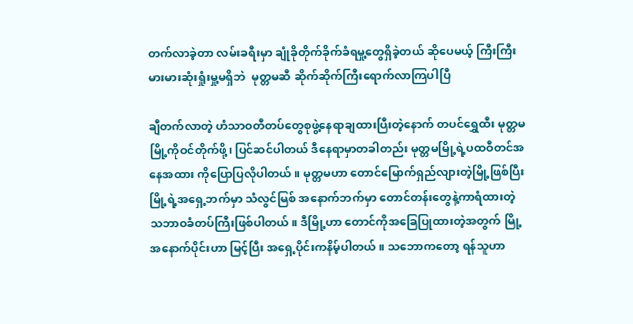တက်လာခဲ့တာ လမ်းခရီးမှာ ချုံခိုတိုက်ခိုက်ခံရမှု့တွေရှိခဲ့တယ် ဆိုပေမယ့် ကြီးကြီးမားမားဆုံးရှုံးမှု့မရှိဘဲ  မုတ္တမဆီ ဆိုက်ဆိုက်ကြီး‌ရောက်လာကြပါပြီ

ချီတက်လာတဲ့ ဟံသာဝတီတပ်တွေစုဖွဲ့နေရာချထားပြီးတဲ့နောက် တပင်ရွှေထီး မုတ္တမမြို့ကိုဝင်တိုက်ဖို့၊ ပြင်ဆင်ပါတယ် ဒီနေရာမှာတခါတည်း မုတ္တမမြို့ရဲ့ပထဝီတင်အနေအထား ကိုပြောပြလိုပါတယ်။ မုတ္တမဟာ တောင်မြောက်ရှည်လျားတဲ့မြို့ဖြစ်ပြီး မြို့ရဲ့အရှေ့ဘက်မှာ သံလွင်မြစ် အနောက်ဘက်မှာ တောင်တန်းတွေနဲ့ကာရံထားတဲ့ သဘာဝခံတပ်ကြီးဖြစ်ပါတယ်။ ဒီမြို့ဟာ တောင်ကိုအခြေပြုထားတဲ့အတွက် မြို့အနောက်ပိုင်းဟာ မြင့်ပြီး အရှေ့ပိုင်းကနိမ့်ပါတယ်။ သဘောကတော့ ရန်သူဟာ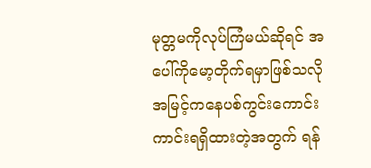မုတ္တမကိုလုပ်ကြံမယ်ဆိုရင် အပေါ်ကိုမော့တိုက်ရမှာဖြစ်သလို အမြင့်ကနေပစ်ကွင်းကောင်းကာင်းရရှိထားတဲ့အတွက် ရန်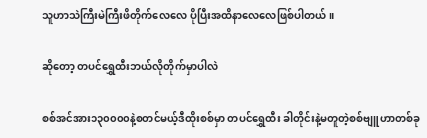သူဟာသဲကြီးမဲကြီးဖိတိုက်လေလေ ပိုပြီးအထိနာလေလေဖြစ်ပါတယ်။

ဆိုတော့ တပင်ရွှေထီးဘယ်လိုတိုက်မှာပါလဲ

စစ်အင်အား၁၃၀၀၀၀နဲ့စတင်မယ့်ဒီထိုးစစ်မှာ တပင်ရွှေထီး ခါတိုင်းနဲ့မတူတဲ့စစ်ဗျူဟာတစ်ခု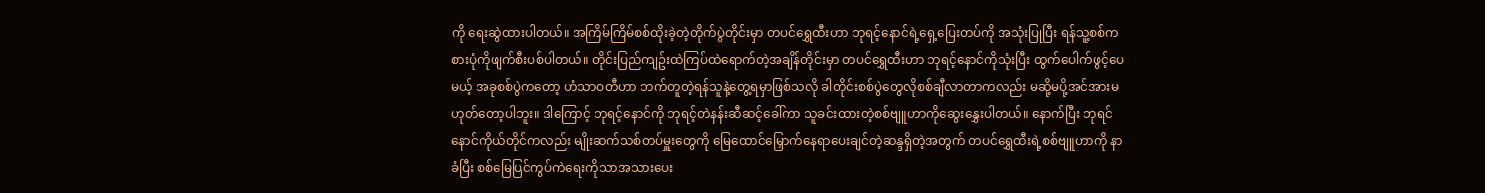ကို ရေးဆွဲထားပါတယ်။ အကြိမ်ကြိမ်စစ်ထိုးခဲ့တဲ့တိုက်ပွဲတိုင်းမှာ တပင်ရွှေထီးဟာ ဘုရင့်နောင်ရဲ့ရှေ့ပြေးတပ်ကို အသုံးပြုပြီး ရန်သူ့စစ်ကစားပုံကိုဖျက်စီးပစ်ပါတယ်။ တိုင်းပြည်ကျဥ်းထဲကြပ်ထဲရောက်တဲ့အချိန်တိုင်းမှာ တပင်ရွှေထီးဟာ ဘုရင့်နောင်ကိုသုံးပြီး ထွက်ပေါက်ဖွင့်ပေမယ့် အခုစစ်ပွဲကတော့ ဟံသာဝတီဟာ ဘက်တူတဲ့ရန်သူနဲ့တွေ့ရမှာဖြစ်သလို ခါတိုင်းစစ်ပွဲတွေလိုစစ်ချီလာတာကလည်း မဆို့မပို့အင်အားမဟုတ်တော့ပါဘူး။ ဒါကြောင့် ဘုရင့်နောင်ကို ဘုရင့်တဲနန်းဆီဆင့်ခေါ်ကာ သူခင်းထားတဲ့စစ်ဗျူဟာကိုဆွေးနွှေးပါတယ်။ နောက်ပြီး ဘုရင်နောင်ကိုယ်တိုင်ကလည်း မျိုးဆက်သစ်တပ်မှူးတွေကို မြေထောင်မြှောက်နေရာပေးချင်တဲ့ဆန္ဒရှိတဲ့အတွက် တပင်ရွှေထီးရဲ့စစ်ဗျူဟာကို နာခံပြီး စစ်မြေပြင်ကွပ်ကဲရေးကိုသာအသားပေး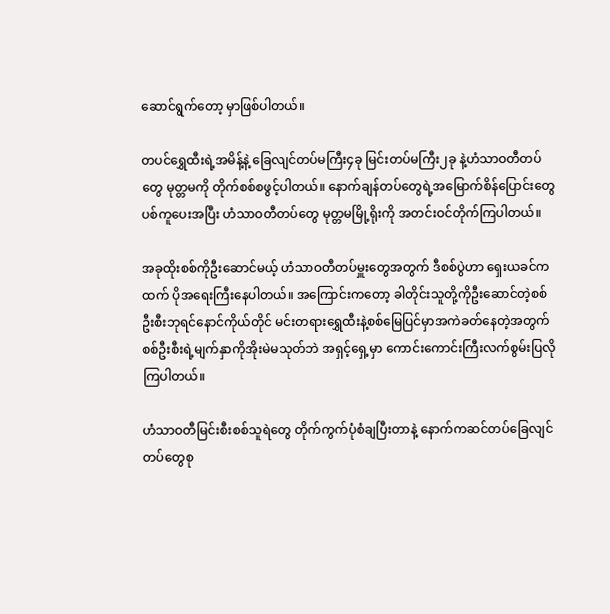ဆောင်ရွက်တော့ မှာဖြစ်ပါတယ်။

တပင်ရွှေထီးရဲ့အမိန့်နဲ့ ခြေလျင်တပ်မကြီး၄ခု မြင်းတပ်မကြီး၂ခု နဲ့ဟံသာဝတီတပ်တွေ မုတ္တမကို တိုက်စစ်စဖွင့်ပါတယ်။ နောက်ချန်တပ်တွေရဲ့အမြောက်စိန်ပြောင်းတွေပစ်ကူပေးအပြီး ဟံသာဝတီတပ်တွေ မုတ္တမမြို့ရိုးကို အတင်းဝင်တိုက်ကြပါတယ်။

အခုထိုးစစ်ကိုဦးဆောင်မယ့် ဟံသာဝတီတပ်မှူးတွေအတွက် ဒီစစ်ပွဲဟာ ရှေးယခင်ကထက် ပိုအရေးကြီးနေပါတယ်။ အကြောင်းကတော့ ခါတိုင်းသူတို့ကိုဦးဆောင်တဲ့စစ်ဦးစီးဘုရင်နောင်ကိုယ်တိုင် မင်းတရားရွှေထီးနဲ့စစ်မြေပြင်မှာအကဲခတ်နေတဲ့အတွက် စစ်ဦးစီးရဲ့မျက်နှာကိုအိုးမဲမသုတ်ဘဲ အရှင့်ရှေ့မှာ ကောင်းကောင်းကြီးလက်စွမ်းပြလိုကြပါတယ်။

ဟံသာဝတီမြင်းစီးစစ်သူရဲတွေ တိုက်ကွက်ပုံစံချပြီးတာနဲ့ နောက်ကဆင်တပ်ခြေလျင်တပ်တွေစု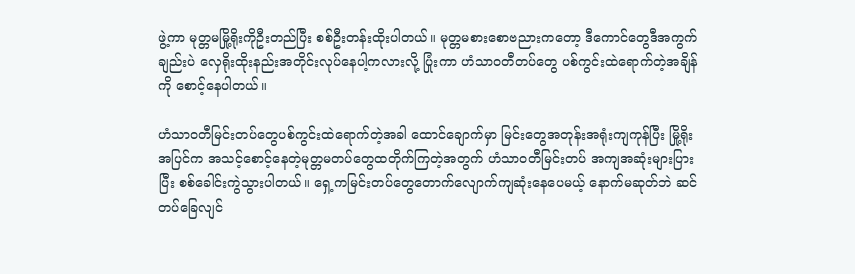ဖွဲ့ကာ မုတ္တမမြို့ရိုးကိုဦးတည်ပြီး စစ်ဦးတန်းထိုးပါတယ်။ မုတ္တမစားစောဗညားကတော့ ဒီကောင်တွေဒီအကွက်ချည်းပဲ လှေရိုးထိုးနည်းအတိုင်းလုပ်နေပါ့ကလားလို့ ပြုံးကာ ဟံသာဝတီတပ်တွေ ပစ်ကွင်းထဲရောက်တဲ့အချိန်ကို စောင့်နေပါတယ်။

ဟံသာဝတီမြင်းတပ်တွေပစ်ကွင်းထဲရောက်တဲ့အခါ ထောင်ချောက်မှာ မြင်းတွေအတုန်းအရုံးကျကုန်ပြီး မြို့ရိုးအပြင်က အသင့်စောင့်နေတဲ့မုတ္တမတပ်တွေထတိုက်ကြတဲ့အတွက် ဟံသာဝတီမြင်းတပ် အကျအဆုံးများပြားပြီး စစ်ခေါင်းကွဲသွားပါတယ်။ ရှေ့ကမြင်းတပ်တွေတောက်လျောက်ကျဆုံးနေပေမယ့် နောက်မဆုတ်ဘဲ ဆင်တပ်ခြေလျင်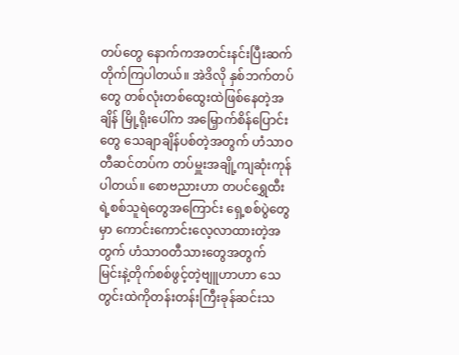တပ်တွေ နောက်ကအတင်းနင်းပြီးဆက်တိုက်ကြပါတယ်။ အဲဒိလို နှစ်ဘက်တပ်တွေ တစ်လုံးတစ်ထွေးထဲဖြစ်နေတဲ့အချိန် မြို့ရိုးပေါ်က အမြှောက်စိန်ပြောင်းတွေ သေချာချိန်ပစ်တဲ့အတွက် ဟံသာဝတီဆင်တပ်က တပ်မှူးအချို့ကျဆုံးကုန်ပါတယ်။ စောဗညားဟာ တပင်ရွှေထီးရဲ့စစ်သူရဲတွေအကြောင်း ရှေ့စစ်ပွဲတွေမှာ ကောင်းကောင်းလေ့လာထားတဲ့အတွက် ဟံသာဝတီသားတွေအတွက်  မြင်းနဲ့တိုက်စစ်ဖွင့်တဲ့ဗျူဟာဟာ သေတွင်းထဲကိုတန်းတန်းကြီးခုန်ဆင်းသ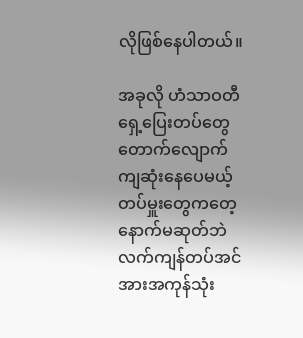လိုဖြစ်နေပါတယ်။

အခုလို ဟံသာဝတီရှေ့ပြေးတပ်တွေ တောက်လျောက်ကျဆုံးနေပေမယ့် တပ်မှူးတွေကတေ့ နောက်မဆုတ်ဘဲ လက်ကျန်တပ်အင်အားအကုန်သုံး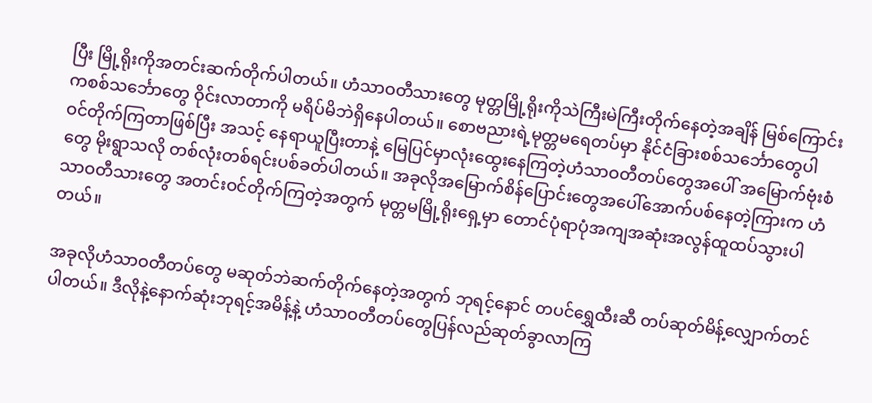ပြီး မြို့ရိုးကိုအတင်းဆက်တိုက်ပါတယ်။ ဟံသာဝတီသားတွေ မုတ္တမြို့ရိုးကိုသဲကြီးမဲကြီးတိုက်နေတဲ့အချိန် မြစ်ကြောင်းကစစ်သင်္ဘောတွေ ဝိုင်းလာတာကို မရိပ်မိဘဲရှိနေပါတယ်။ စောဗညားရဲ့မုတ္တမ‌ရေတပ်မှာ နိုင်ငံခြားစစ်သင်္ဘောတွေပါ ဝင်တိုက်ကြတာဖြစ်ပြီး အသင့် နေရာယူပြီးတာနဲ့ မြေပြင်မှာလုံးထွေးနေကြတဲ့ဟံသာဝတီတပ်တွေအပေါ် အမြောက်ဗုံးစံတွေ မိုးရွာသလို တစ်လုံးတစ်ရင်းပစ်ခတ်ပါတယ်။ အခုလိုအမြောက်စိန်ပြောင်းတွေအပေါ်အောက်ပစ်နေတဲ့ကြားက ဟံသာဝတီသားတွေ အတင်းဝင်တိုက်ကြတဲ့အတွက် မုတ္တမမြို့ရိုးရှေ့မှာ တောင်ပုံရာပုံအကျအဆုံးအလွန်ထူထပ်သွားပါတယ်။

အခုလိုဟံသာဝတီတပ်တွေ မဆုတ်ဘဲဆက်တိုက်နေတဲ့အတွက် ဘုရင့်နောင် တပင်ရွှေထီးဆီ တပ်ဆုတ်မိန့်လျှောက်တင်ပါတယ်။ ဒီလိုနဲ့နောက်ဆုံးဘုရင့်အမိန့်နဲ့ ဟံသာဝတီတပ်တွေပြန်လည်ဆုတ်ခွာလာကြ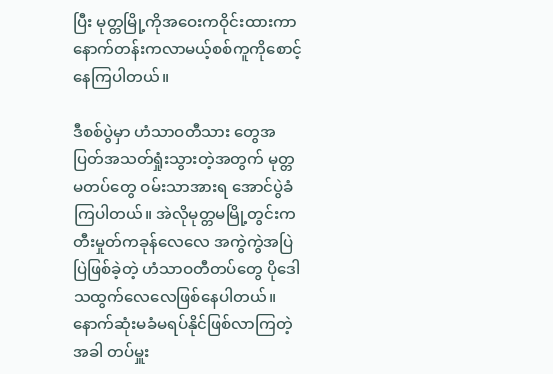ပြီး မုတ္တမြို့ကိုအဝေးကဝိုင်းထားကာ နောက်တန်းကလာမယ့်စစ်ကူကိုစောင့်နေကြပါတယ်။

ဒီစစ်ပွဲမှာ ဟံသာဝတီသား တွေအပြတ်အသတ်ရှုံးသွားတဲ့အတွက် မုတ္တမတပ်တွေ ဝမ်းသာအားရ အောင်ပွဲခံကြပါတယ်။ အဲလိုမုတ္တမမြို့တွင်းက တီးမှုတ်ကခုန်လေလေ အကွဲကွဲအပြဲပြဲဖြစ်ခဲ့တဲ့ ဟံသာဝတီတပ်တွေ ပိုဒေါသထွက်လေလေဖြစ်နေပါတယ်။ နောက်ဆုံးမခံမရပ်နိုင်ဖြစ်လာကြတဲ့အခါ တပ်မှူး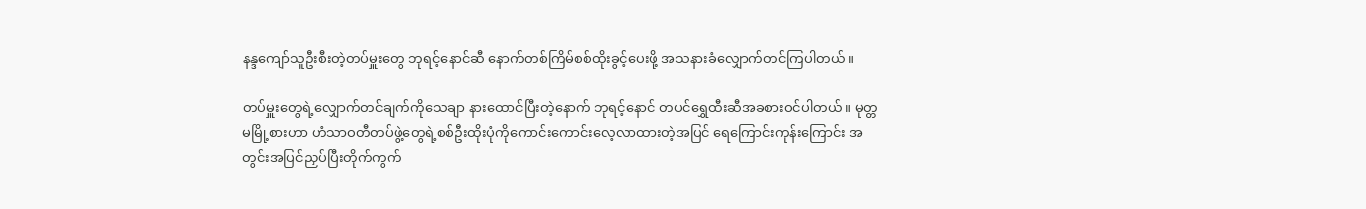နန္ဒ‌ကျော်သူဦးစီးတဲ့တပ်မှူး‌တွေ‌ ဘုရင့်နောင်ဆီ နောက်တစ်ကြိမ်စစ်ထိုးခွင့်ပေးဖို့ အသနားခံလျှောက်တင်ကြပါတယ်။

တပ်မှူးတွေရဲ့လျှောက်တင်ချက်ကိုသေချာ နားထောင်ပြီးတဲ့နောက် ဘုရင့်နောင် တပင်ရွှေထီးဆီအခစားဝင်ပါတယ်။ မုတ္တမမြို့စားဟာ ဟံသာဝတီတပ်ဖွဲ့တွေရဲ့စစ်ဦးထိုးပုံကိုကောင်းကောင်းလေ့လာထားတဲ့အပြင် ရေကြောင်းကုန်းကြောင်း အတွင်းအပြင်ညှပ်ပြီးတိုက်ကွက်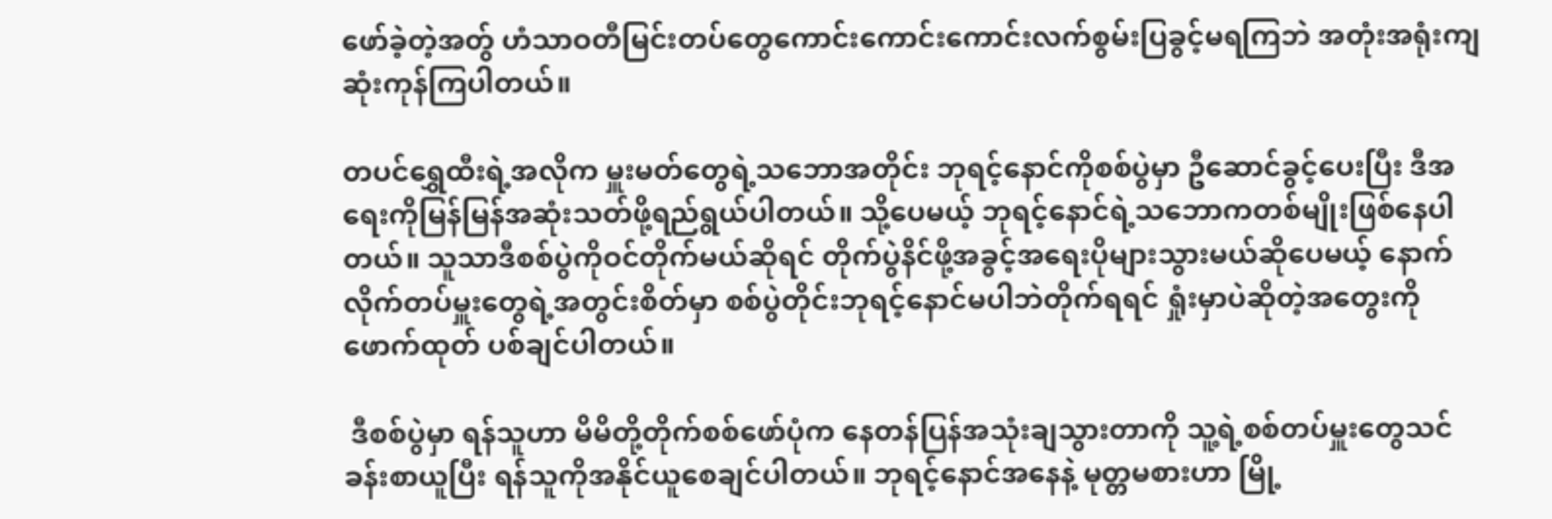ဖော်ခဲ့တဲ့အတွ် ဟံသာဝတီမြင်းတပ်တွေကောင်းကောင်းကောင်းလက်စွမ်းပြခွင့်မရကြဘဲ အတုံးအရုံးကျဆုံးကုန်ကြပါတယ်။

တပင်ရွှေထီးရဲ့အလိုက မှူးမတ်တွေရဲ့သဘောအတိုင်း ဘုရင့်နောင်ကိုစစ်ပွဲမှာ ဦဆောင်ခွင့်ပေးပြီး ဒီအရေးကိုမြန်မြန်အဆုံးသတ်ဖို့ရည်ရွယ်ပါတယ်။ သို့ပေမယ့် ဘုရင့်နောင်ရဲ့သဘောကတစ်မျိုးဖြစ်နေပါတယ်။ သူသာဒီစစ်ပွဲကိုဝင်တိုက်မယ်ဆိုရင် တိုက်ပွဲနိင်ဖို့အခွင့်အရေးပိုများသွားမယ်ဆိုပေမယ့် နောက်လိုက်တပ်မှူးတွေရဲ့အတွင်းစိတ်မှာ စစ်ပွဲတိုင်းဘုရင့်နောင်မပါဘဲတိုက်ရရင် ရှုံးမှာပဲဆိုတဲ့အတွေးကိုဖောက်ထုတ် ပစ်ချင်ပါတယ်။

 ဒီစစ်ပွဲမှာ ရန်သူဟာ မိမိတို့တိုက်စစ်ဖော်ပုံက နေတန်ပြန်အသုံးချသွားတာကို သူ့ရဲ့စစ်တပ်မှူးတွေသင်ခန်းစာယူပြီး ရန်သူကိုအနိုင်ယူစေချင်ပါတယ်။ ဘုရင့်နောင်အနေနဲ့ မုတ္တမစားဟာ မြို့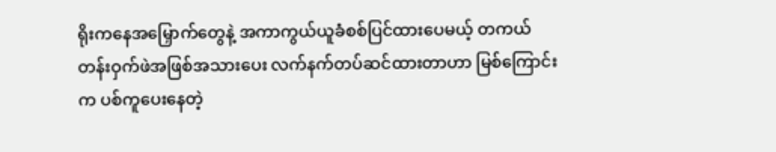ရိုးကနေအမြှောက်တွေနဲ့ အကာကွယ်ယူခံစစ်ပြင်ထားပေမယ့် တကယ်တန်းဝှက်ဖဲအဖြစ်အသားပေး လက်နက်တပ်ဆင်ထားတာဟာ မြစ်ကြောင်းက ပစ်ကူပေးနေတဲ့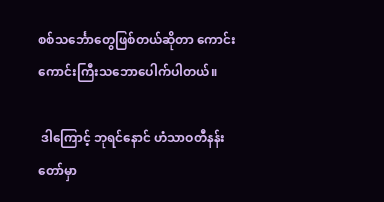စစ်သင်္ဘောတွေဖြစ်တယ်ဆိုတာ ကောင်းကောင်းကြီးသဘောပေါက်ပါတယ်။

 ဒါကြောင့် ဘုရင်နောင် ဟံသာဝတီနန်းတော်မှာ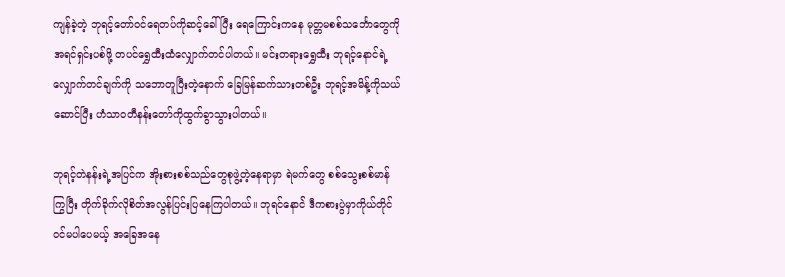ကျန်ခဲ့တဲ့ ဘုရင့်တော်ဝင်ရေတပ်ကိုဆင့်ခေါ်ပြီး ရေကြောင်းကနေ မုတ္တမစစ်သင်္ဘောတွေကိုအရင်ရှင်းပစ်ဖို့ တပင်ရွှေထီးထံလျှောက်တင်ပါတယ်။ မင်းတရားရွှေထီး ဘုရင့်နောင်ရဲ့လျှောက်တင်ချက်ကို သဘောတူပြီးတဲ့နောက် ခြေမြန်ဆက်သားတစ်ဦး ဘုရင့်အမိန့်ကိုသယ်ဆောင်ပြီး ဟံသာဝတီနန်းတော်ကိုထွက်ခွာသွားပါတယ်။

ဘုရင့်တဲနန်းရဲ့အပြင်က အိုးစားစစ်သည်တွေစုဖွဲ့တဲ့နေရာမှာ ရဲမက်တွေ စစ်သွေးစစ်မာန်ကြွပြီး တိုက်ခိုက်လိုစိတ်အလွန်ပြင်းပြနေကြပါတယ်။ ဘုရင်နောင်ဲ ဒီကစားပွဲမှာကိုယ်တိုင်ဝင်မပါပေမယ့် အခြေအနေ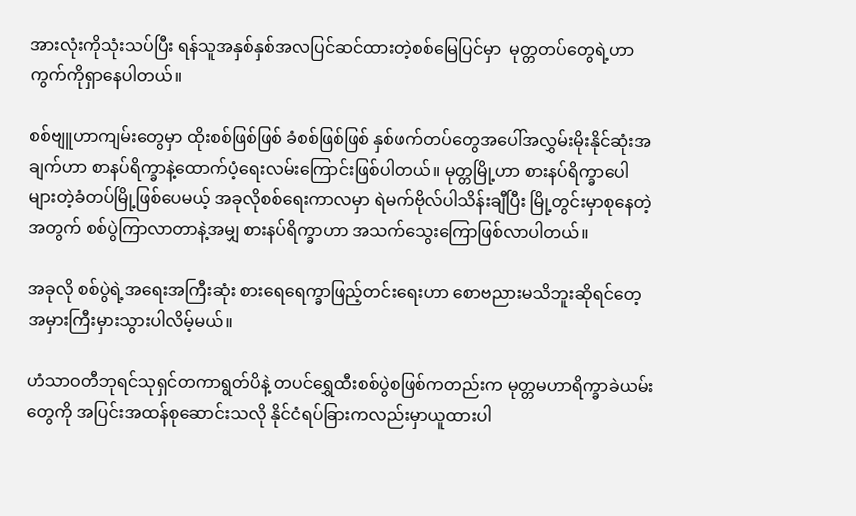အားလုံးကိုသုံးသပ်ပြီး ရန်သူအနှစ်နှစ်အလပြင်ဆင်ထားတဲ့စစ်မြေပြင်မှာ  မုတ္တတပ်တွေရဲ့ဟာကွက်ကိုရှာနေပါတယ်။

စစ်ဗျူဟာကျမ်းတွေမှာ ထိုးစစ်ဖြစ်ဖြစ် ခံစစ်ဖြစ်ဖြစ် နှစ်ဖက်တပ်တွေအပေါ်အလွှမ်းမိုးနိုင်ဆုံးအချက်ဟာ စာနပ်ရိက္ခာနဲ့ထောက်ပံ့ရေးလမ်းကြောင်းဖြစ်ပါတယ်။ မုတ္တမြို့ဟာ စားနပ်ရိက္ခာပေါများတဲ့ခံတပ်မြို့ဖြစ်ပေမယ့် အခုလိုစစ်ရေးကာလမှာ ရဲမက်ဗိုလ်ပါသိန်းချီပြီး မြို့တွင်းမှာစုနေတဲ့အတွက် စစ်ပွဲကြာလာတာနဲ့အမျှ စားနပ်ရိက္ခာဟာ အသက်သွေးကြောဖြစ်လာပါတယ်။

အခုလို စစ်ပွဲရဲ့အရေးအကြီးဆုံး စားရေရေက္ခာဖြည့်တင်းရေးဟာ စောဗညားမသိဘူးဆိုရင်တေ့ အမှားကြီးမှားသွားပါလိမ့်မယ်။

ဟံသာဝတီဘုရင်သုရှင်တကာရွတ်ပိနဲ့ တပင်ရွှေထီးစစ်ပွဲစဖြစ်ကတည်းက မုတ္တမဟာရိက္ခာခဲယမ်းတွေကို အပြင်းအထန်စုဆောင်းသလို နိုင်ငံရပ်ခြားကလည်းမှာယူထားပါ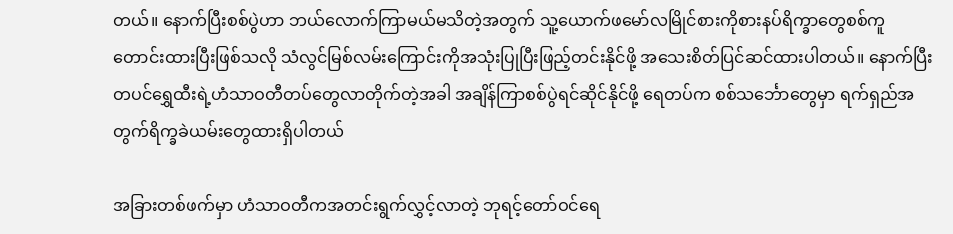တယ်။ နောက်ပြီးစစ်ပွဲဟာ ဘယ်လောက်ကြာမယ်မသိတဲ့အတွက် သူ့ယောက်ဖမော်လမြိုင်စားကိုစားနပ်ရိက္ခာတွေစစ်ကူတောင်းထားပြီးဖြစ်သလို သံလွင်မြစ်လမ်းကြောင်းကိုအသုံးပြုပြီးဖြည့်တင်းနိုင်‌ဖို့ အသေးစိတ်ပြင်ဆင်ထားပါတယ်။ နောက်ပြီးတပင်ရွှေထီးရဲ့ဟံသာဝတီတပ်တွေလာတိုက်တဲ့အခါ အချိန်ကြာစစ်ပွဲရင်ဆိုင်နိုင်ဖို့ ရေတပ်က စစ်သင်္ဘောတွေမှာ ရက်ရှည်အတွက်ရိက္ခခဲယမ်း‌တွေထားရှိပါတယ်

အခြားတစ်ဖက်မှာ ဟံသာဝတီကအတင်းရွက်လွှင့်လာတဲ့ ဘုရင့်တော်ဝင်ရေ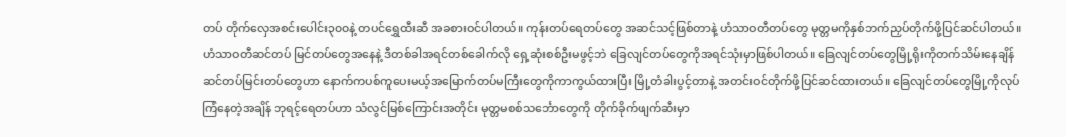တပ် တိုက်လှေအစင်းပေါင်း၃၀၀နဲ့ တပင်ရွှေထီးဆီ အခစားဝင်ပါတယ်။ ကုန်းတပ်ရေတပ်တွေ အဆင်သင့်ဖြစ်တာနဲ့ ဟံသာဝတီတပ်တွေ မုတ္တမကိုနှစ်ဘက်ညှပ်တိုက်ဖို့ပြင်ဆင်ပါတယ်။ ဟံသာဝတီဆင်တပ် မြင်တပ်တွေအနေနဲ့ ဒီတစ်ခါအရင်တစ်ခေါက်လို ‌ရှေ့ဆုံးစစ်ဦးမဖွင့်ဘဲ ခြေလျင်တပ်တွေကိုအရင်သုံးမှာဖြစ်ပါတယ်။ ခြေလျင်တပ်တွေမြို့ရိုးကိုတက်သိမ်းနေချိန် ဆင်တပ်မြင်းတပ်တွေဟာ နောက်ကပစ်ကူပေးမယ့်အမြောက်တပ်မကြီးတွေကိုကာကွယ်ထားပြီး မြို့တံခါးပွင့်တာနဲ့ အတင်းဝင်တိုက်ဖို့ပြင်ဆင်ထားတယ်။ ခြေလျင်တပ်တွေမြို့ကိုလုပ်ကြံနေတဲ့အချိန် ဘုရင့်ရေတပ်ဟာ သံလွင်မြစ်ကြောင်းအတိုင်း မုတ္တမစစ်သင်္ဘောတွေကို တိုက်ခိုက်ဖျက်ဆီးမှာ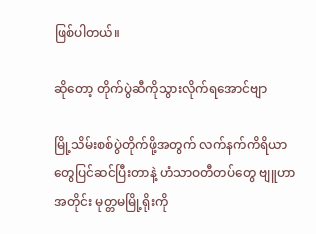ဖြစ်ပါတယ်။

ဆိုတော့ တိုက်ပွဲဆီကိုသွားလိုက်ရအောင်ဗျာ

မြို့သိမ်းစစ်ပွဲတိုက်ဖို့အတွက် လက်နက်ကိရိယာတွေပြင်ဆင်ပြီးတာနဲ့ ဟံသာဝတီတပ်တွေ ဗျူဟာ အတိုင်း မုတ္တမမြို့ရိုးကို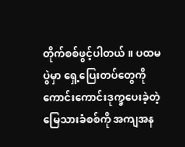တိုက်စစ်ဖွင့်ပါတယ်။ ပထမပွဲမှာ ရှေ့ပြေးတပ်တွေကိုကောင်းကောင်းဒုက္ခပေးခဲ့တဲ့ မြေသားခံစစ်ကို အကျအန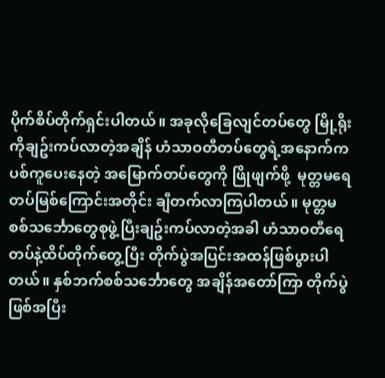ပိုက်စိပ်တိုက်ရှင်းပါတယ်။ အခုလိုခြေလျင်တပ်တွေ မြို့ရိုးကိုချဥ်းကပ်လာတဲ့အချိန် ဟံသာဝတီတပ်တွေရဲ့အနောက်ကပစ်ကူပေးနေတဲ့ အမြောက်တပ်တွေကို ဖြိုဖျက်ဖို့  မုတ္တမရေတပ်မြစ်ကြောင်းအတိုင်း ချီတက်လာကြပါတယ်။ မုတ္တမစစ်သင်္ဘောတွေစုဖွဲ့ပြီးချဥ်းကပ်လာတဲ့အခါ ဟံသာဝတီရေတပ်နဲ့ထိပ်တိုက်တွေ့ပြီး တိုက်ပွဲအပြင်းအထန်ဖြစ်ပွားပါတယ်။ နှစ်ဘက်စစ်သင်္ဘောတွေ အချိန်အတော်ကြာ တိုက်ပွဲဖြစ်အပြီး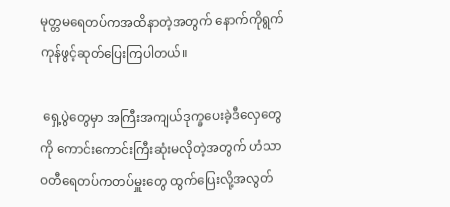မုတ္တမရေတပ်ကအထိနာတဲ့အတွက် နောက်ကိုရွက်ကုန်ဖွင့်ဆုတ်ပြေးကြပါတယ်။

 ရှေ့ပွဲတွေမှာ အကြီးအကျယ်ဒုက္ခပေးခဲ့ဒီလှေတွေကို ကောင်းကောင်းကြီးဆုံးမလိုတဲ့အတွက် ဟံသာဝတီရေတပ်ကတပ်မှူးတွေ ထွက်ပြေးလို့အလွတ်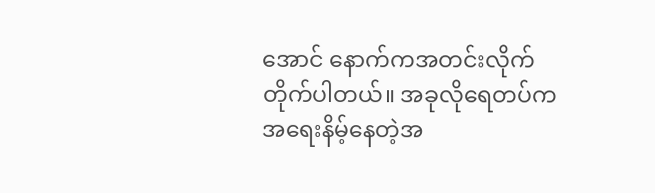အောင် နောက်ကအတင်းလိုက်တိုက်ပါတယ်။ အခုလိုရေတပ်ကအရေးနိမ့်နေတဲ့အ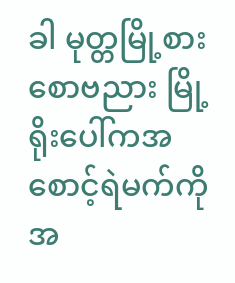ခါ မုတ္တမြို့စားစောဗညား မြို့ရိုးပေါ်ကအစောင့်ရဲမက်ကို အ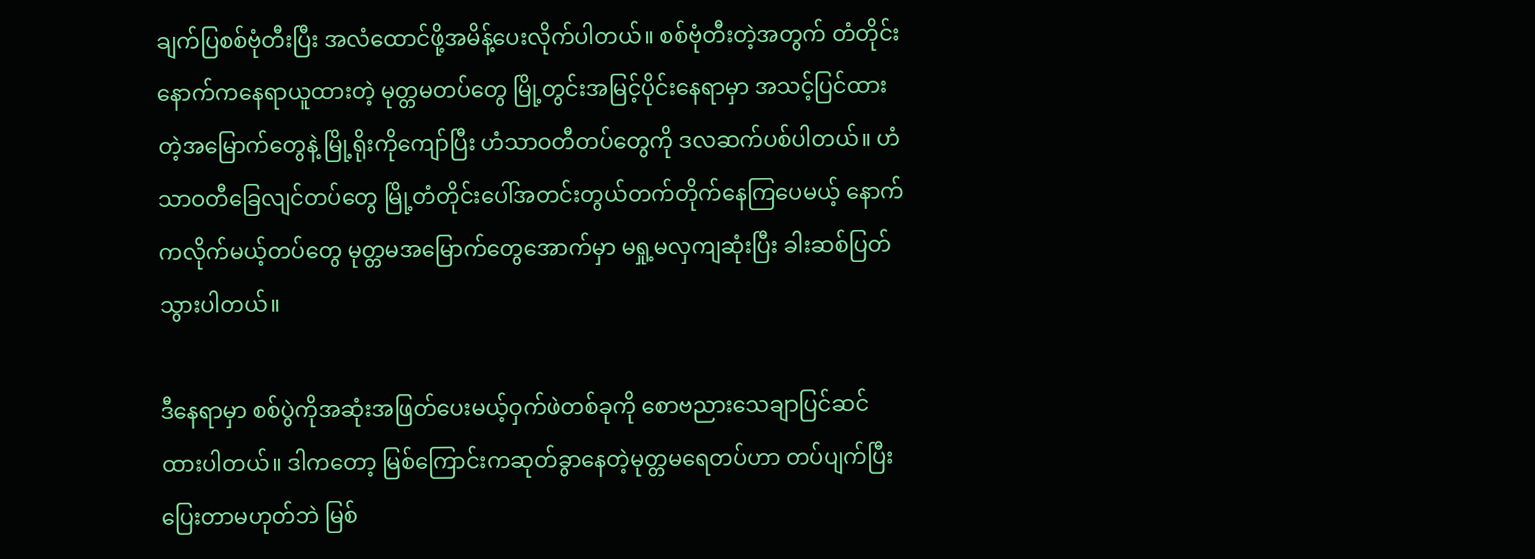ချက်ပြစစ်ဗုံတီးပြီး အလံထောင်ဖို့အမိန့်ပေးလိုက်ပါတယ်။ စစ်ဗုံတီးတဲ့အတွက် တံတိုင်းနောက်ကနေရာယူထားတဲ့ မုတ္တမတပ်တွေ မြို့တွင်းအမြင့်ပိုင်းနေရာမှာ အသင့်ပြင်ထားတဲ့အမြောက်တွေနဲ့ မြို့ရိုးကိုကျော်ပြီး ဟံသာဝတီတပ်တွေကို ဒလဆက်ပစ်ပါတယ်။ ဟံသာဝတီခြေလျင်တပ်တွေ မြို့တံတိုင်းပေါ်အတင်းတွယ်တက်တိုက်နေကြပေမယ့် နောက်ကလိုက်မယ့်တပ်တွေ မုတ္တမအ‌မြောက်တွေအောက်မှာ မရှု့မလှကျဆုံးပြီး ခါးဆစ်ပြတ်သွားပါတယ်။

ဒီနေရာမှာ စစ်ပွဲကိုအဆုံးအဖြတ်ပေးမယ့်ဝှက်ဖဲတစ်ခုကို စောဗညားသေချာပြင်ဆင်ထားပါတယ်။ ဒါကတော့ မြစ်ကြောင်းကဆုတ်ခွာနေတဲ့မုတ္တမရေတပ်ဟာ တပ်ပျက်ပြီးပြေးတာမဟုတ်ဘဲ မြစ်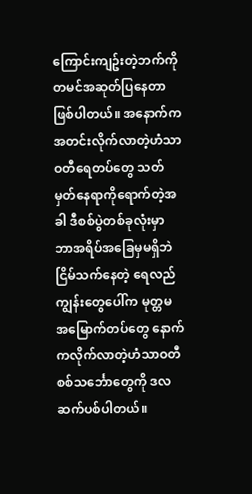ကြောင်းကျဥ်းတဲ့ဘက်ကို တမင်အဆုတ်ပြနေတာဖြစ်ပါတယ်။ အနောက်ကအတင်းလိုက်လာတဲ့ဟံသာဝတီရေတပ်တွေ သတ်မှတ်နေရာကိုရောက်တဲ့အခါ ဒီစစ်ပွဲတစ်ခုလုံးမှာ ဘာအရိပ်အခြေမှမရှိဘဲ ငြိမ်သက်နေတဲ့ ရေလည်ကျွန်းတွေပေါ်က မုတ္တမအ‌မြောက်တပ်တွေ နောက်ကလိုက်လာတဲ့ဟံသာဝတီစစ်သင်္ဘောတွေကို ဒလဆက်ပစ်ပါတယ်။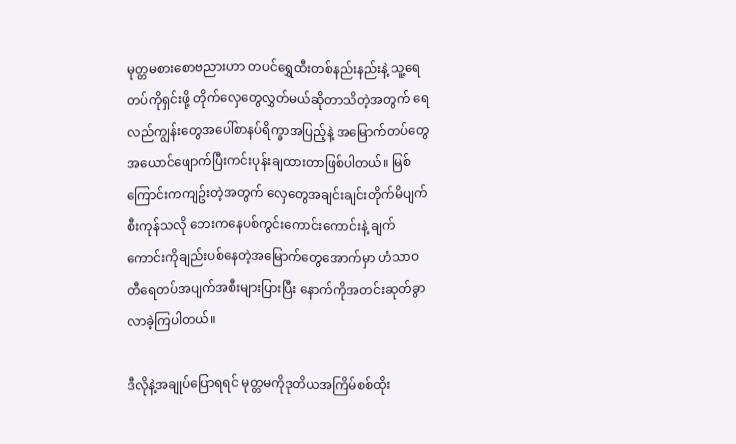မုတ္တမစားစောဗညားဟာ တပင်ရွှေထီးတစ်နည်းနည်းနဲ့ သူ့ရေတပ်ကိုရှင်းဖို့ တိုက်လှေတွေလွှတ်မယ်ဆိုတာသိတဲ့အတွက် ရေလည်ကျွန်းတွေအပေါ်စာနပ်ရိက္ခာအပြည့်နဲ့ အမြောက်တပ်တွေ အယောင်ဖျောက်ပြီးကင်းပုန်းချထားတာဖြစ်ပါတယ်။ မြစ်ကြောင်းကကျဥ်းတဲ့အတွက် လှေတွေအချင်းချင်းတိုက်မိပျက်စီးကုန်သလို ဘေးကနေပစ်ကွင်းကောင်းကောင်းနဲ့ ချက်ကောင်းကိုချည်းပစ်နေတဲ့အမြောက်တွေအောက်မှာ ဟံသာဝတီရေတပ်အပျက်အစီးများပြားပြီး နောက်ကိုအတင်းဆုတ်ခွာလာခဲ့ကြပါတယ်။

ဒီလိုနဲ့အချုပ်ပြောရရင် မုတ္တမကိုဒုတိယအကြိမ်စစ်ထိုး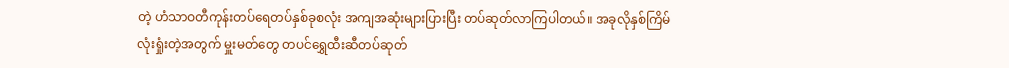တဲ့ ဟံသာဝတီကုန်းတပ်ရေတပ်နှစ်ခုစလုံး အကျအဆုံးများပြားပြီး တပ်ဆုတ်လာကြပါတယ်။ အခုလိုနှစ်ကြိမ်လုံးရှုံးတဲ့အတွက် မှူးမတ်တွေ တပင်ရွှေထီးဆီတပ်ဆုတ်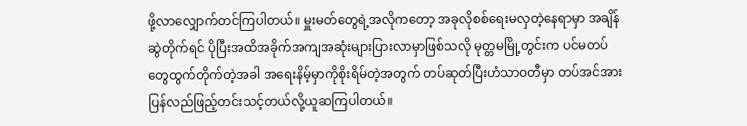ဖို့လာလျှောက်တင်ကြပါတယ်။ မှူးမတ်တွေရဲ့အလိုကတော့ အခုလိုစစ်ရေးမလှတဲ့နေရာမှာ အချိန်ဆွဲတိုက်ရင် ပိုပြီးအထိအခိုက်အကျအဆုံးများပြားလာမှာဖြစ်သလို မုတ္တမမြို့တွင်းက ပင်မတပ်တွေထွက်တိုက်တဲ့အခါ အရေးနိမ့်မှာကိုစိုးရိမ်တဲ့အတွက် တပ်ဆုတ်ပြီးဟံသာဝတီမှာ တပ်အင်အားပြန်လည်ဖြည့်တင်းသင့်တယ်လို့ယူဆကြပါတယ်။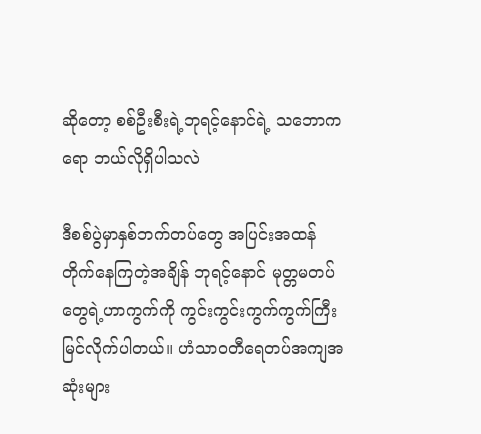ဆိုတော့ စစ်ဦးစီးရဲ့ဘုရင့်နောင်ရဲ့ သဘောကရော ဘယ်လိုရှိပါသလဲ

ဒီစစ်ပွဲမှာနှစ်ဘက်တပ်တွေ အပြင်းအထန်တိုက်နေကြတဲ့အချိန် ဘုရင့်နောင် မုတ္တမတပ်တွေရဲ့ဟာကွက်ကို ကွင်းကွင်းကွက်ကွက်ကြီးမြင်လိုက်ပါတယ်။ ဟံသာဝတီရေတပ်အကျအဆုံးများ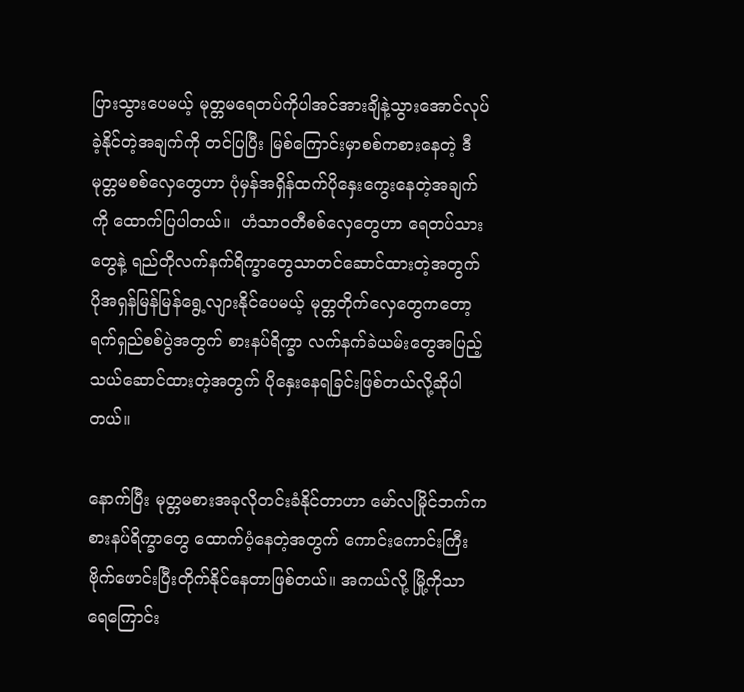ပြားသွားပေမယ့် မုတ္တမရေတပ်ကိုပါအင်အားချိနဲ့သွားအောင်လုပ်ခဲ့နိုင်တဲ့အချက်ကို တင်ပြပြီး မြစ်ကြောင်းမှာစစ်ကစားနေတဲ့ ဒီမုတ္တမစစ်လှေတွေဟာ ပုံမှန်အရှိန်ထက်ပိုနှေးကွေးနေတဲ့အချက်ကို ထောက်ပြပါတယ်။  ဟံသာဝတီစစ်လှေတွေဟာ ရေတပ်သားတွေနဲ့ ရည်တိုလက်နက်ရိက္ခာတွေသာတင်ဆောင်ထားတဲ့အတွက် ပိုအရှန်မြန်မြန်ရွေ့လျားနိုင်ပေမယ့် မုတ္တတိုက်လှေတွေကတော့ ရက်ရှည်စစ်ပွဲအတွက် စားနပ်ရိက္ခာ လက်နက်ခဲယမ်းတွေအပြည့်သယ်ဆောင်ထားတဲ့အတွက် ပိုနှေး‌နေရခြင်းဖြစ်တယ်လို့ဆိုပါတယ်။

နောက်ပြီး မုတ္တမစားအခုလိုတင်းခံနိုင်တာဟာ မော်လမြိုင်ဘက်က စားနပ်ရိက္ခာတွေ ထောက်ပံ့နေတဲ့အတွက် ကောင်းကောင်းကြီးဗိုက်ဖောင်းပြီးတိုက်နိုင်နေတာဖြစ်တယ်။ အကယ်လို့ မြို့ကိုသာ ရေကြောင်း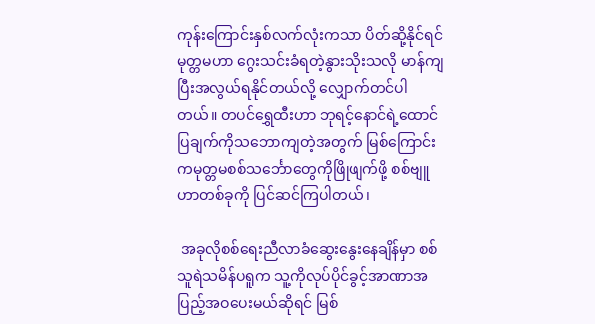ကုန်းကြောင်းနှစ်လက်လုံးကသာ ပိတ်ဆို့နိုင်ရင် မုတ္တမဟာ ဂွေးသင်းခံရတဲ့နွားသိုးသလို မာန်ကျပြီးအလွယ်ရနိုင်တယ်လို့ လျှောက်တင်ပါတယ်။ တပင်ရွှေထီးဟာ ဘုရင့်နောင်ရဲ့ထောင်ပြချက်ကိုသဘောကျတဲ့အတွက် မြစ်ကြောင်းကမုတ္တမစစ်သင်္ဘောတွေကိုဖြိုဖျက်ဖို့ စစ်ဗျူဟာတစ်ခုကို ပြင်ဆင်ကြပါတယ်၊

 အခုလိုစစ်ရေးညီလာခံဆွေးနွေးနေချိန်မှာ စစ်သူရဲသမိန်ပရူက သူ့ကိုလုပ်ပိုင်ခွင့်အာဏာအပြည့်အဝပေးမယ်ဆိုရင် မြစ်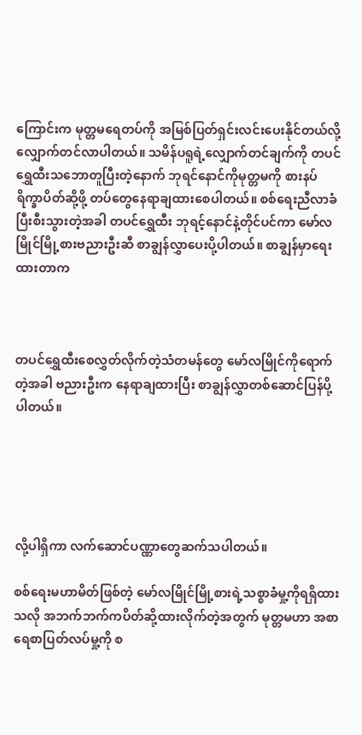ကြောင်းက မုတ္တမရေတပ်ကို အမြစ်ပြတ်ရှင်းလင်းပေးနိုင်တယ်လို့လျှောက်တင်လာပါတယ်။ သမိန်ပရူရဲ့လျှောက်တင်ချက်ကို တပင်ရွှေထီးသဘောတူပြီးတဲ့နောက် ဘုရင်နောင်ကိုမုတ္တမကို စားနပ်ရိက္ခာပိတ်ဆို့ဖို့ တပ်တွေနေရာချထားစေပါတယ်။ စစ်ရေးညီလာခံပြီးစီးသွားတဲ့အခါ တပင်ရွှေထီး ဘုရင့်နောင်နဲ့တိုင်ပင်ကာ မော်လမြိုင်မြို့စားဗညားဦးဆီ စာချွန်လွှာပေးပို့ပါတယ်။ စာချွန်မှာရေးထားတာက



တပင်ရွှေထီးစေလွှတ်လိုက်တဲ့သံတမန်တွေ မော်လမြိုင်ကိုရောက်တဲ့အခါ ဗညားဦးက နေရာချထားပြီး စာချွန်လွှာတစ်ဆောင်ပြန်ပို့ပါတယ်။





လို့ပါရှိကာ လက်ဆောင်ပဏ္ဏာတွေဆက်သပါတယ်။

စစ်ရေးမဟာမိတ်ဖြစ်တဲ့ မော်လမြိုင်မြို့စားရဲ့သစ္စာခံမှု့ကိုရရှိထားသလို အဘက်ဘက်ကပိတ်ဆို့ထားလိုက်တဲ့အတွက် မုတ္တမဟာ အစာရေစာပြတ်လပ်မှု့ကို စ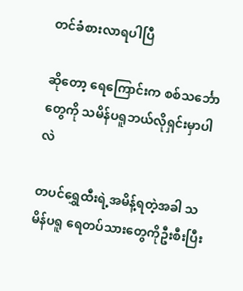တင်ခံစားလာရပါပြီ

ဆိုတော့ ရေကြောင်းက စစ်သင်္ဘောတွေကို သမိန်ပရူဘယ်လိုရှင်းမှာပါလဲ

တပင်ရွှေထီးရဲ့အမိန့်ရတဲ့အခါ သမိန်ပရူ ရေတပ်သားတွေကိုဦးစီးပြီး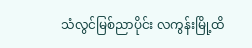သံလွင်မြစ်ညာပိုင်း လကွန်းမြို့ထိ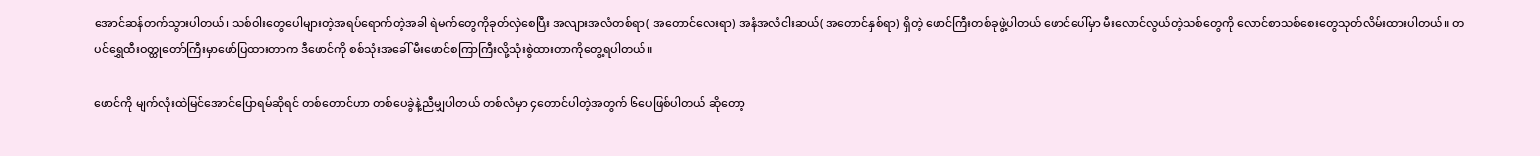အောင်ဆန်တက်သွားပါတယ်၊ သစ်ဝါးတွေပေါများတဲ့အရပ်ရောက်တဲ့အခါ ရဲမက်တွေကိုခုတ်လှဲစေပြီး အလျားအလံတစ်ရာ( အတောင်လေးရာ) အနံအလံငါးဆယ်( အတောင်နှစ်ရာ) ရှိတဲ့ ဖောင်ကြီးတစ်ခုဖွဲ့ပါတယ် ဖောင်ပေါ်မှာ မီးလောင်လွယ်တဲ့သစ်တွေကို လောင်စာသစ်စေးတွေသုတ်လိမ်းထားပါတယ်။ တပင်ရွှေထီးဝတ္ထုတော်ကြီးမှာဖော်ပြထားတာက ဒီဖောင်ကို စစ်သုံးအခေါ် မီးဖောင်စကြာကြီးလို့သုံးစွဲထားတာကိုတွေ့ရပါတယ်။

ဖောင်ကို မျက်လုံးထဲမြင်အောင်ပြောရမ်ဆိုရင် တစ်တောင်ဟာ တစ်ပေခွဲနဲ့ညီမျှပါတယ် တစ်လံမှာ ၄တောင်ပါတဲ့အတွက် ၆ပေဖြစ်ပါတယ် ဆိုတော့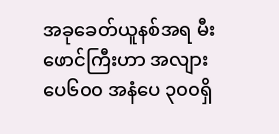အခုခေတ်ယူနစ်အရ မီးဖောင်ကြီးဟာ အလျားပေ၆၀၀ အနံပေ ၃၀၀ရှိ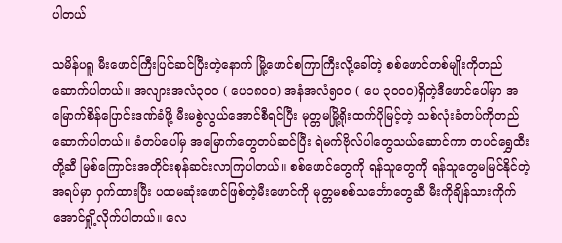ပါတယ်

သမိန်ပရူ မီးဖောင်ကြီးပြင်ဆင်ပြီးတဲ့နောက် မြို့ဖောင်စကြာကြီးလို့ခေါ်တဲ့ စစ်ဖောင်တစ်မျိုးကိုတည်ဆောက်ပါတယ်။ အလျားအလံ၃၀၀ ( ပေ၁၈၀၀) အနံအလံ၅၀၀ ( ပေ ၃၀၀၀)ရှိတဲ့ဒီဖောင်ပေါ်မှာ အမြောက်စိန်ပြောင်းဒဏ်ခံဖို့ မီးမစွဲလွယ်အောင်စီရင်ပြီး မုတ္တမမြို့ရိုးထက်ပိုမြင့်တဲ့ သစ်လုံးခံတပ်ကိုတည်ဆောက်ပါတယ်။ ခံတပ်ပေါ်မှ အမြောက်တွေတပ်ဆင်ပြီး ရဲမက်ဗိုလ်ပါတွေသယ်ဆောင်ကာ တပင်ရွှေထီးတို့ဆီ မြစ်ကြောင်းအတိုင်းစုန်ဆင်းလာကြပါတယ်။ စစ်ဖောင်တွေကို ရန်သူတွေကို ရန်သူတွေမမြင်နိုင်တဲ့အရပ်မှာ ဝှက်ထားပြီး ပထမဆုံးဖောင်ဖြစ်တဲ့မီးဖောင်ကို မုတ္တမစစ်သင်္ဘောတွေဆီ မီးကိုချိန်သားကိုက်အောင်ရှို့လိုက်ပါတယ်။ လေ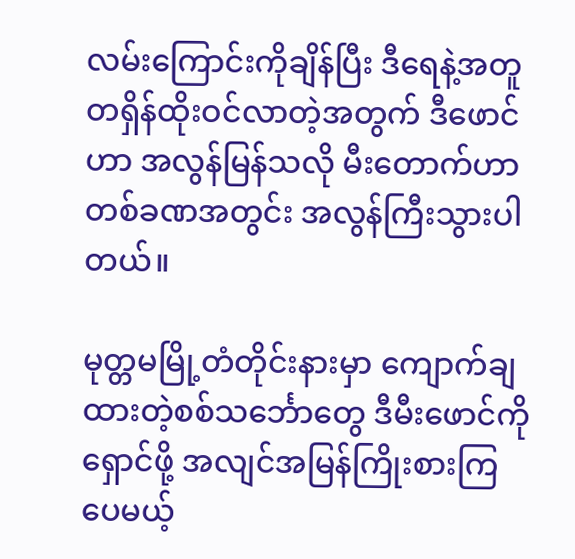လမ်းကြောင်းကိုချိန်ပြီး ဒီရေနဲ့အတူတရှိန်ထိုးဝင်လာတဲ့အတွက် ဒီဖောင်ဟာ အလွန်မြန်သလို မီးတောက်ဟာ တစ်ခဏအတွင်း အလွန်ကြီးသွားပါတယ်။

မုတ္တမမြို့တံတိုင်းနားမှာ ကျောက်ချထားတဲ့စစ်သင်္ဘောတွေ ဒီမီးဖောင်ကိုရှောင်ဖို့ အလျင်အမြန်ကြိုးစားကြပေမယ့်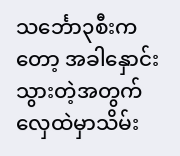သင်္ဘော၃စီးကတော့ အခါနှောင်းသွားတဲ့အတွက် လှေထဲမှာသိမ်း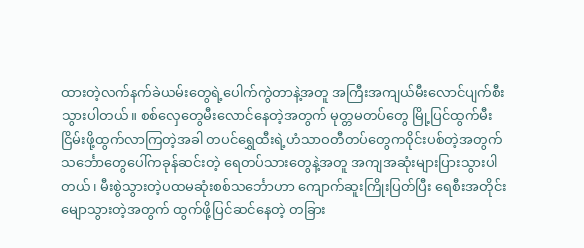ထားတဲ့လက်နက်ခဲယမ်းတွေရဲ့ပေါက်ကွဲတာနဲ့အတူ အကြီးအကျယ်မီးလောင်ပျက်စီးသွားပါတယ်။ စစ်လှေတွေမီးလောင်နေတဲ့အတွက် မုတ္တမတပ်တွေ မြို့ပြင်ထွက်မီးငြိမ်းဖို့ထွက်လာကြတဲ့အခါ တပင်ရွှေထီးရဲ့ဟံသာဝတီတပ်တွေကဝိုင်းပစ်တဲ့အတွက် သ‌င်္ဘောတွေပေါ်ကခုန်ဆင်းတဲ့ ရေတပ်သားတွေနဲ့အတူ အကျအဆုံးများပြားသွားပါတယ်၊ မီးစွဲသွားတဲ့ပထမဆုံးစစ်သင်္ဘောဟာ ကျောက်ဆူးကြိုးပြတ်ပြီး ရေစီးအတိုင်းမျောသွားတဲ့အတွက် ထွက်ဖို့ပြင်ဆင်နေတဲ့ တခြား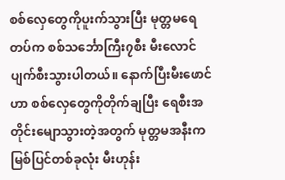စစ်လှေတွေကိုပူးက်သွားပြီး မုတ္တမရေတပ်က စစ်သင်္ဘောကြီး၇စီး မီးလောင်ပျက်စီးသွားပါတယ်။ နောက်ပြီးမီးဖောင်ဟာ စစ်လှေတွေကိုတိုက်ချပြီး ရေစီးအတိုင်းမျောသွားတဲ့အတွက် မုတ္တမအနီးကမြစ်ပြင်တစ်ခုလုံး မီးဟုန်း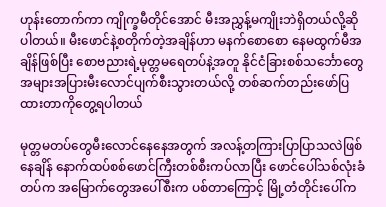ဟုန်းတောက်ကာ ကျိုက္ခမီတိုင်အောင် မီးအညွှန့်မကျိုးဘဲရှိတယ်လို့ဆိုပါတယ်။ မီးဖောင်နဲ့စတိုက်တဲ့အချိန်ဟာ မနက်စောစော နေမထွက်မီအချိန်ဖြစ်ပြီး စောဗညားရဲ့မုတ္တမရေတပ်နဲ့အတူ နိုင်ငံခြားစစ်သင်္ဘောတွေအများအပြားမီးလောင်ပျက်စီးသွားတယ်လို့ တစ်ဆက်တည်းဖော်ပြထားတာကိုတွေ့ရပါတယ်

မုတ္တမတပ်တွေမီးလောင်နေနေအတွက် အလန့်တကြားပြာပြာသလဲဖြစ်နေချိန် နောက်ထပ်စစ်ဖောင်ကြီးတစ်စီးကပ်လာပြီး ဖောင်ပေါ်သစ်လုံးခံတပ်က အမြောက်တွေအပေါ်စီးက ပစ်တာကြောင့် မြို့တံတိုင်းပေါ်က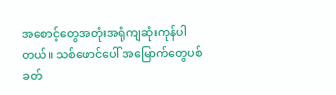အစောင့်တွေအတုံးအရုံကျဆုံးကုန်ပါတယ်။ သစ်ဖောင်ပေါ် အမြောက်တွေပစ်ခတ်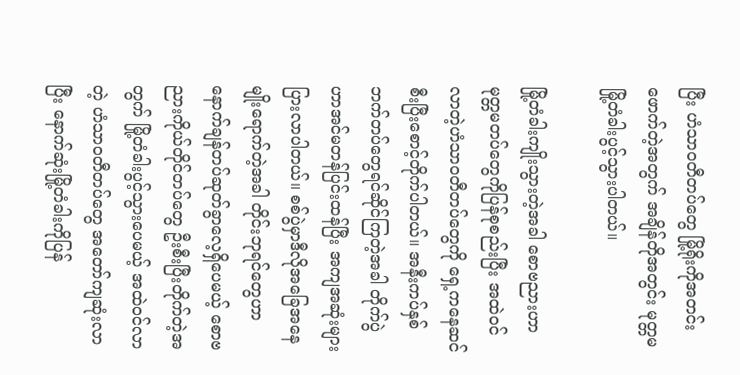ပြီး ဟံသာဝတီတပ်တွေ မြို့ရိုးကိုအတင်းဖောက်တဲ့အတွက် အချိန်တိုအတွင်း မုတ္တမမြို့တံခါးပွင့်သွားပါတယ်။

မြို့တံခါးကျိုးသွားတဲ့အခါ စောဗညားဟာ မုတ္တမတပ်တွေကိုပြန်စုစည်းပြီး အထဲဝင်လာတဲ့ဟံသာဝတီတပ်တွေကို ရှေ့ကနေဆင်စီးပြီးစောင့်တိုက်ပါတယ်။ အနီးကပ်နှစ်ဘက်တပ်တွေရင်ဆိုင်ကြတဲ့အခါ တိုက်ပွဲဟာအင်မတန်ပြင်းထန်ပြီး အကျအဆုံးများပြားလာပါတယ်။ ‌စစ်ပွဲမှာဒီလိုအခြေအနေမျိုးရောက်တဲ့အခါ တိုင်းဘုရင်တွေဟာ နောက်ချန်တပ်ဆုတ်ခွာလေ့ရှိပေမယ့် စောဗညားကိုယ်တိုင်တပ်တွေ ဦးစီးပြီးတိုက်တဲ့အတွက် မြို့တံခါးပွင့်သွားပေမယ့် အထဲဝင်လာတဲ့ ဟံသာဝတီတပ်တွေ အတော်ကျဆုံးလာပြီး နောက်ဆုံးမြို့တံခါးကိုပြန်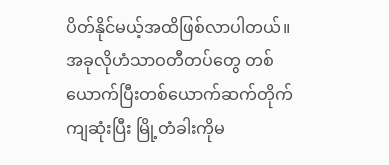ပိတ်နိုင်မယ့်အထိဖြစ်လာပါတယ်။ အခုလိုဟံသာဝတီတပ်တွေ တစ်ယောက်ပြီးတစ်ယောက်ဆက်တိုက်ကျဆုံးပြီး မြို့တံခါးကိုမ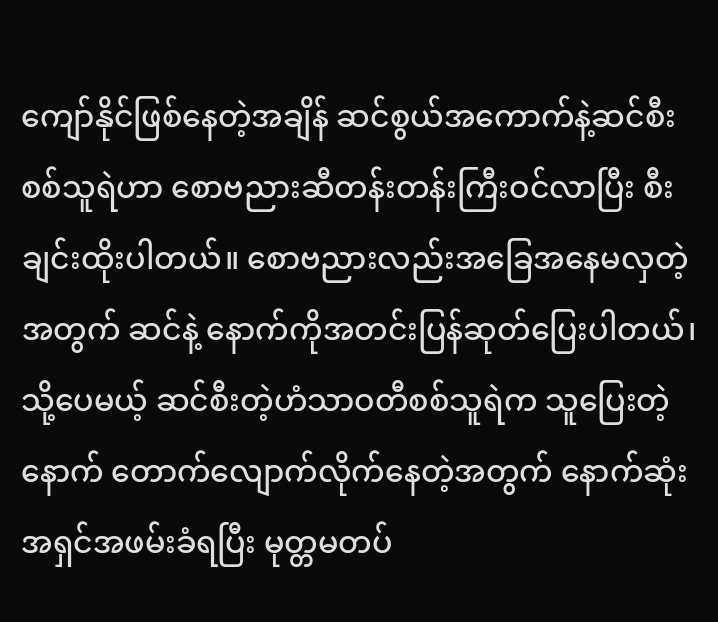ကျော်နိုင်ဖြစ်နေတဲ့အချိန် ဆင်စွယ်အကောက်နဲ့ဆင်စီးစစ်သူရဲဟာ စောဗညားဆီတန်းတန်းကြီးဝင်လာပြီး စီးချင်းထိုးပါတယ်။ စောဗညားလည်းအခြေအနေမလှတဲ့အတွက် ဆင်နဲ့ နောက်ကိုအတင်းပြန်ဆုတ်ပြေးပါတယ်၊ သို့ပေမယ့် ဆင်စီးတဲ့ဟံသာဝတီစစ်သူရဲက သူပြေးတဲ့နောက် တောက်လျောက်လိုက်နေတဲ့အတွက် နောက်ဆုံးအရှင်အဖမ်းခံရပြီး မုတ္တမတပ်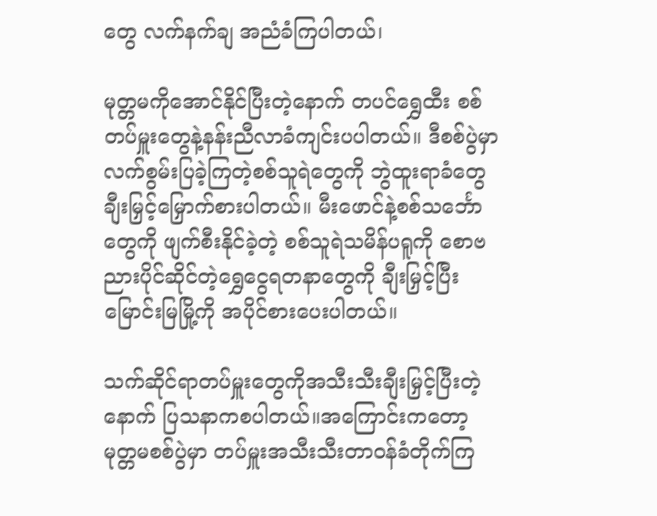တွေ လက်နက်ချ အညံခံကြပါတယ်၊

မုတ္တမကိုအောင်နိုင်ပြီးတဲ့နောက် တပင်ရွှေထီး စစ်တပ်မှူးတွေနဲ့နန်းညီလာခံကျင်းပပါတယ်။ ဒီစစ်ပွဲမှာ လက်စွမ်းပြခဲ့ကြတဲ့စစ်သူရဲတွေကို ဘွဲထူးရာခံတွေချီးမြှင့်မြှောက်စားပါတယ်။ မီးဖောင်နဲ့စစ်သင်္ဘောတွေကို ဖျက်စီးနိုင်ခဲ့တဲ့ စစ်သူရဲသမိန်ပရူကို စောဗညားပိုင်ဆိုင်တဲ့ရွှေငွေရတနာတွေကို ချီးမြှင့်ပြီး မြောင်းမြမြို့ကို အပိုင်စားပေးပါတယ်။

သက်ဆိုင်ရာတပ်မှူးတွေကိုအသီးသီးချီးမြှင့်ပြီးတဲ့နောက် ပြသနာကစပါတယ်။အကြောင်းကတော့ မုတ္တမစစ်ပွဲမှာ တပ်မှူးအသီးသီးတာဝန်ခံတိုက်ကြ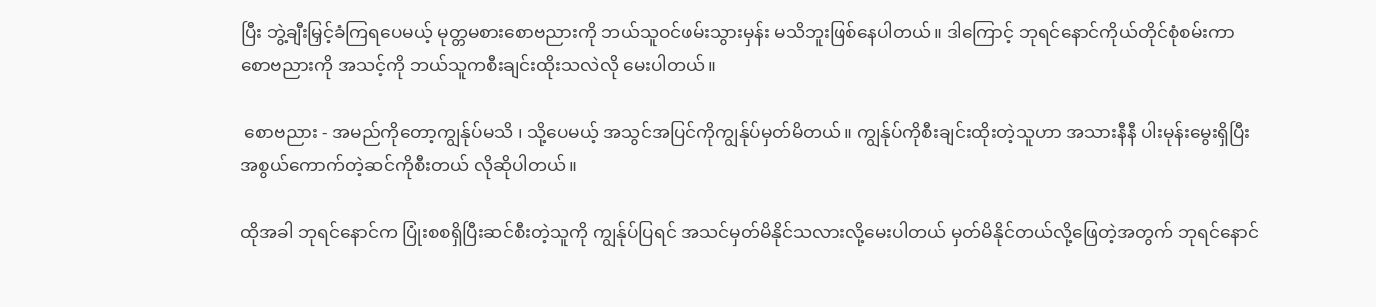ပြီး ဘွဲ့ချီးမြှင့်ခံကြရပေမယ့် မုတ္တမစားစောဗညားကို ဘယ်သူဝင်ဖမ်းသွားမှန်း မသိဘူးဖြစ်နေပါတယ်။ ဒါကြောင့် ဘုရင်နောင်ကိုယ်တိုင်စုံစမ်းကာ စောဗညားကို အသင့်ကို ဘယ်သူကစီးချင်းထိုးသလဲလို မေးပါတယ်။

 စောဗညား - အမည်ကိုတော့ကျွန်ုပ်မသိ ၊ သို့ပေမယ့် အသွင်အပြင်ကိုကျွန်ုပ်မှတ်မိတယ်။ ကျွန်ုပ်ကိုစီးချင်းထိုးတဲ့သူဟာ အသားနီနီ ပါးမုန်းမွေးရှိပြီး အစွယ်ကောက်တဲ့ဆင်ကိုစီးတယ် လိုဆိုပါတယ်။

ထိုအခါ ဘုရင်နောင်က ပြုံးစစရှိပြီးဆင်စီးတဲ့သူကို ကျွန်ုပ်ပြရင် အသင်မှတ်မိနိုင်သလားလို့မေးပါတယ် မှတ်မိနိုင်တယ်လို့ဖြေတဲ့အတွက် ဘုရင်နောင်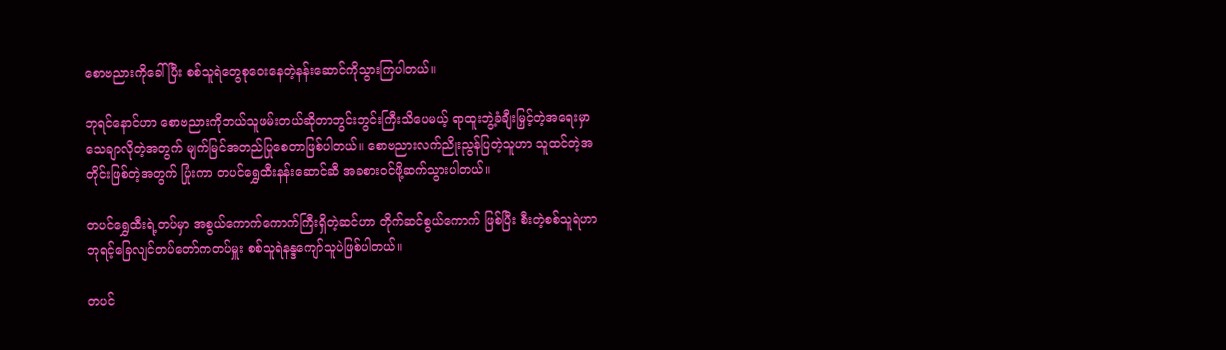စောဗညားကိုခေါ်ပြီး စစ်သူရဲတွေစုဝေးနေတဲ့နန်းဆောင်ကိုသွားကြပါတယ်။

ဘုရင်နောင်ဟာ စောဗညားကိုဘယ်သူဖမ်းတယ်ဆိုတာဘွင်းဘွင်းကြီးသိပေမယ့် ရာထူးဘွဲ့ခံချီးမြှင့်တဲ့အရေးမှာ သေချာလိုတဲ့အတွက် မျက်မြင်အတည်ပြုစေတာဖြစ်ပါတယ်။ စောဗညားလက်ညိုးညွန်ပြတဲ့သူဟာ သူထင်တဲ့အတိုင်းဖြစ်တဲ့အတွက် ပြုံးကာ တပင်ရွှေထီးနန်းဆောင်ဆီ အခစားဝင်ဖို့ဆက်သွားပါတယ်။

တပင်ရွှေထီးရဲ့တပ်မှာ အစွယ်ကောက်ကောက်ကြီးရှိတဲ့ဆင်ဟာ တိုက်ဆင်စွယ်ကောက် ဖြစ်ပြီး စီးတဲ့စစ်သူရဲဟာ ဘုရင့်ခြေလျင်တပ်တော်ကတပ်မှူး စစ်သူရဲနန္ဒကျော်သူပဲဖြစ်ပါတယ်။

တပင်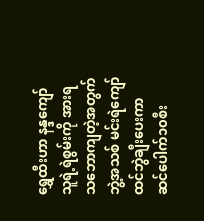ရွှေထီးဟာ နန္ဒကျော်သူရဲ့ရဲစွမ်းကို အားရသဘောကျတဲ့အတွက် ဘွဲ့အသစ် မင်းရဲကျော်ထင်ဘွဲချီးပေးကာ ဆင်ပေါက်၁၀စီး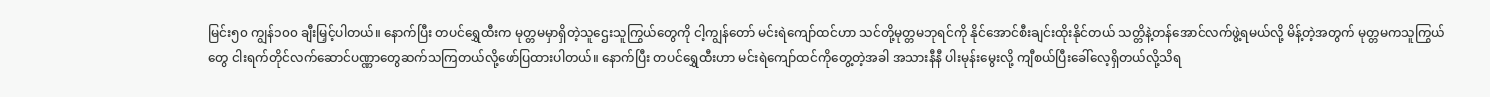မြင်း၅၀ ကျွန်၁၀၀ ချီးမြှင့်ပါတယ်။ နောက်ပြီး တပင်ရွှေထီးက မုတ္တမမှာရှိတဲ့သူဌေးသူကြွယ်တွေကို ငါ့ကျွန်တော် မင်းရဲကျော်ထင်ဟာ သင်တို့မုတ္တမဘုရင်ကို နိုင်အောင်စီးချင်းထိုးနိုင်တယ် သတ္တိနဲ့တန်အောင်လက်ဖွဲ့ရမယ်လို့ မိန့်တဲ့အတွက် မုတ္တမကသူကြွယ်တွေ ငါးရက်တိုင်လက်ဆောင်ပဏ္ဏာတွေဆက်သကြတယ်လို့ဖော်ပြထားပါတယ်။ နောက်ပြီး တပင်ရွှေထီးဟာ မင်းရဲကျော်ထင်ကိုတွေ့တဲ့အခါ အသားနီနီ ပါးမုန်းမွေးလို့ ကျီစယ်ပြီးခေါ်လေ့ရှိတယ်လို့သိရ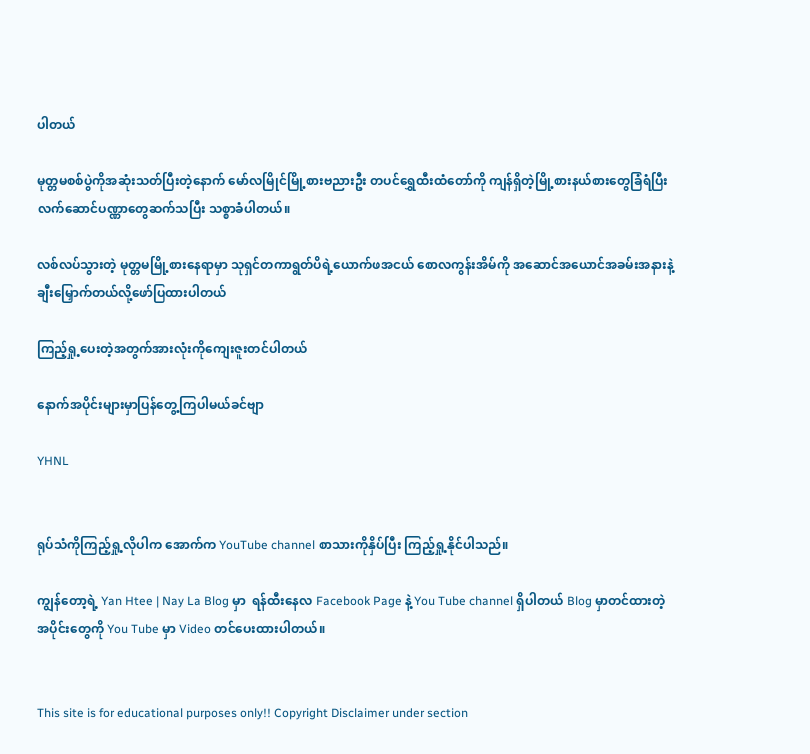ပါတယ်

မုတ္တမစစ်ပွဲကိုအဆုံးသတ်ပြီးတဲ့နောက် မော်လမြိုင်မြို့စားဗညားဦး တပင်ရွှေထီးထံတော်ကို ကျန်ရှိတဲ့မြို့စားနယ်စားတွေခြံရံပြီး လက်ဆောင်ပဏ္ဏာတွေဆက်သပြီး သစ္စာခံပါတယ်။

လစ်လပ်သွားတဲ့ မုတ္တမမြို့စားနေရာမှာ သုရှင်တကာရွတ်ပိရဲ့ယောက်ဖအငယ် စောလကွန်းအိမ်ကို အဆောင်အယောင်အခမ်းအနားနဲ့ချီးမြှောက်တယ်လို့ဖော်ပြထားပါတယ်

ကြည့်ရှု့ပေးတဲ့အတွက်အားလုံးကိုကျေးဇူးတင်ပါတယ်

နောက်အပိုင်းများမှာပြန်တွေ့ကြပါမယ်ခင်ဗျာ

YHNL


ရုပ်သံကိုကြည့်ရှု့လိုပါက အောက်က YouTube channel စာသားကိုနှိပ်ပြီး ကြည့်ရှု့နိုင်ပါသည်။

ကျွန်တော့ရဲ့ Yan Htee | Nay La Blog မှာ  ရန်ထီးနေလ Facebook Page နဲ့ You Tube channel ရှိပါတယ် Blog မှာတင်ထားတဲ့အပိုင်းတွေကို You Tube မှာ Video တင်ပေးထားပါတယ်။


This site is for educational purposes only!! Copyright Disclaimer under section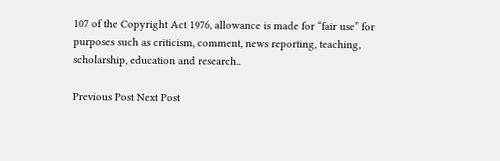107 of the Copyright Act 1976, allowance is made for “fair use” for purposes such as criticism, comment, news reporting, teaching, scholarship, education and research..

Previous Post Next Post